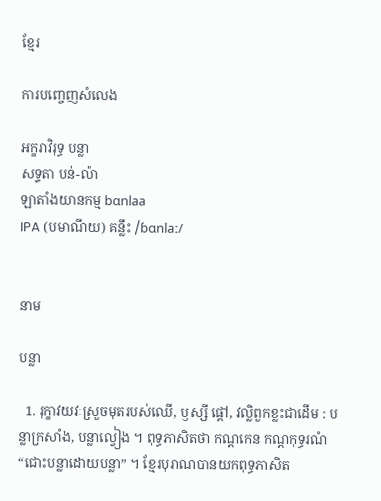ខ្មែរ

ការបញ្ចេញសំលេង

អក្ខរាវិរុទ្ធ បន្លា
សទ្ទតា បន់-ល៉ា
ឡាតាំងយានកម្ម bɑnlaa
IPA (បមាណីយ) គន្លឹះ /ɓɑnlaː/


នាម

បន្លា

  1. រុក្ខាវយវៈស្រួចមុតរបស់ឈើ, ឫស្សី ផ្ដៅ, វល្លិពួកខ្លះជាដើម : បន្លាក្រសាំង, បន្លាល្វៀង ។ ពុទ្ធភាសិតថា កណ្ដកេន កណ្ដកុទ្ធរណំ “ជោះបន្លាដោយបន្លា” ។ ខ្មែរបុរាណបានយកពុទ្ធភាសិត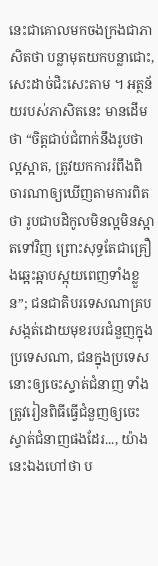នេះជាគោលមកចងក្រងជាភាសិតថា បន្លាមុតយកបន្លាជោះ, សេះដាច់ជិះសេះតាម ។ អត្ថន័យរបស់ភាសិតនេះ មានដើមថា “ចិត្តជាប់ជំពាក់នឹងរូបថាល្អស្អាត, ត្រូវយកការរំពឹងពិចារណាឲ្យឃើញតាមការពិតថា រូបជាបដិកូលមិនល្អមិនស្អាតទៅវិញ ព្រោះសុទ្ធតែជាគ្រឿងឆ្អេះឆ្អាបស្អុយពេញទាំងខ្លួន”; ជនជាតិបរទេសណាគ្របសង្កត់ដោយមុខរបរជំនួញក្នុងប្រទេសណា, ជនក្នុងប្រទេសនោះឲ្យចេះស្ទាត់ជំនាញ ទាំងត្រូវរៀនពិធីធ្វើជំនួញឲ្យចេះស្ទាត់ជំនាញផងដែរ..., យ៉ាងនេះឯងហៅថា ប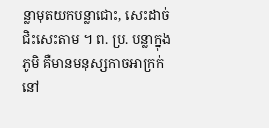ន្លាមុតយកបន្លាជោះ, សេះដាច់ជិះសេះតាម ។ ព. ប្រ. បន្លាក្នុងភូមិ គឺមានមនុស្សកាចអាក្រក់នៅ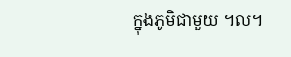ក្នុងភូមិជាមួយ ។ល។